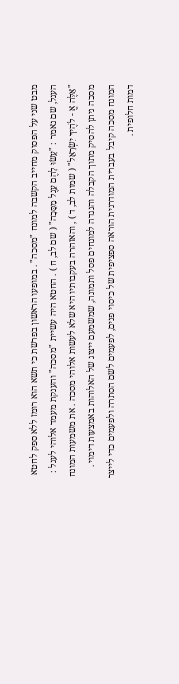מבט שני על הפסוק מחייב הקשבה למונח "מסכה" . במופעו הראשון בפרשת כי תשא הוא רומז ללא ספק לחטא העגל, שם נאמר : "עָשׂוּ לָהֶם עֵגֶל מַסֵּכָה" ( שם לב, ח ) . החטא היה עשיית "מסכה" והענקת מעמד אלוהי לעגל : "אֵלֶּה אֱ ‑ לֹהֶיךָ יִשְׂרָאֵל" ( שמות לב, ד ) , והאזהרה בעקבותיו היא שלא לעשות אלוהי מסכה . את משמעות המונח מסכה ניתן להסיק מתוך הקבלה והנגדה למונחים פסל ותמונה, שמשמעם ייצוג של האלוהות באמצעות דימוי . המונח מסכה קיבל בעברית המודרנית הוראה ספציפית של כיסוי פנים, לפעמים לשם הסתרה ולפעמים כדי לייצר דמות חלופית .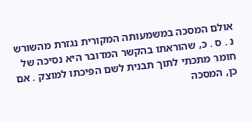אולם המסכה במשמעותה המקורית נגזרת מהשורש נ . ס . כ, שהוראתו בהקשר המדובר היא נסיכה של חומר מתכתי לתוך תבנית לשם הפיכתו למוצק . אם כן, המסכה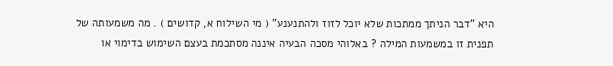היא "דבר הניתך ממתכות שלא יוכל לזוז ולהתנענע" ( מי השילוח א, קדושים ) . מה משמעותה של תפנית זו במשמעות המילה ? באלוהי מסכה הבעיה איננה מסתכמת בעצם השימוש בדימוי או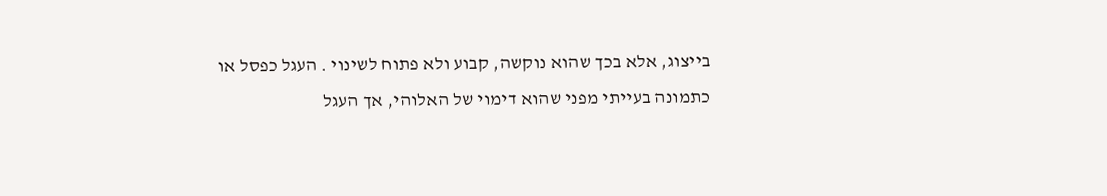בייצוג, אלא בכך שהוא נוקשה, קבוע ולא פתוח לשינוי . העגל כפסל או כתמונה בעייתי מפני שהוא דימוי של האלוהי, אך העגל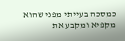כמסכה בעייתי מפני שהוא מקפיא ומקבע את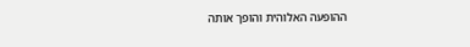ההופעה האלוהית והופך אותה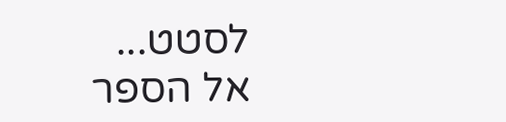לסטט...
אל הספר